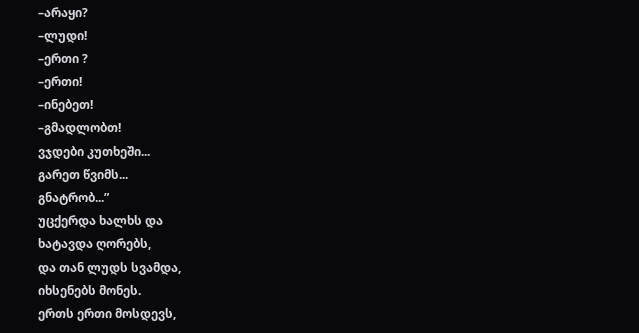–არაყი?
–ლუდი!
–ერთი ?
–ერთი!
–ინებეთ!
–გმადლობთ!
ვჯდები კუთხეში...
გარეთ წვიმს...
გნატრობ...”
უცქერდა ხალხს და
ხატავდა ღორებს,
და თან ლუდს სვამდა,
იხსენებს მონეს.
ერთს ერთი მოსდევს,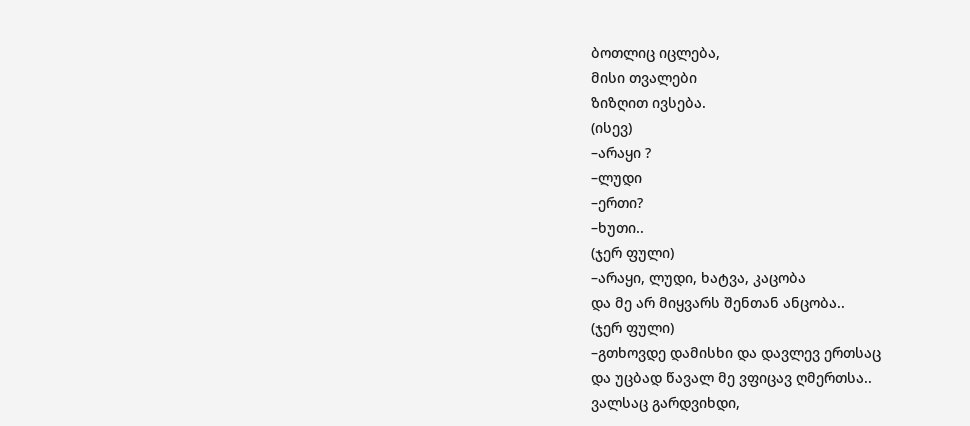ბოთლიც იცლება,
მისი თვალები
ზიზღით ივსება.
(ისევ)
–არაყი ?
–ლუდი
–ერთი?
–ხუთი..
(ჯერ ფული)
–არაყი, ლუდი, ხატვა, კაცობა
და მე არ მიყვარს შენთან ანცობა..
(ჯერ ფული)
–გთხოვდე დამისხი და დავლევ ერთსაც
და უცბად წავალ მე ვფიცავ ღმერთსა..
ვალსაც გარდვიხდი,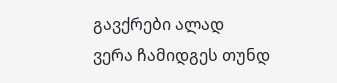გავქრები ალად
ვერა ჩამიდგეს თუნდ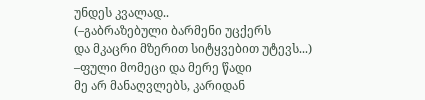უნდეს კვალად..
(–გაბრაზებული ბარმენი უცქერს
და მკაცრი მზერით სიტყვებით უტევს...)
–ფული მომეცი და მერე წადი
მე არ მანაღვლებს, კარიდან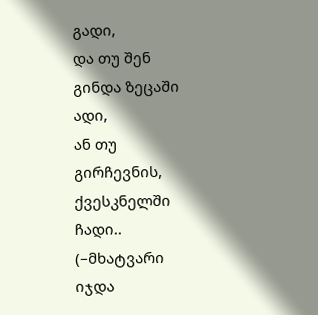გადი,
და თუ შენ გინდა ზეცაში ადი,
ან თუ გირჩევნის, ქვესკნელში ჩადი..
(–მხატვარი იჯდა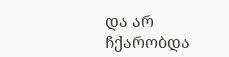და არ ჩქარობდა